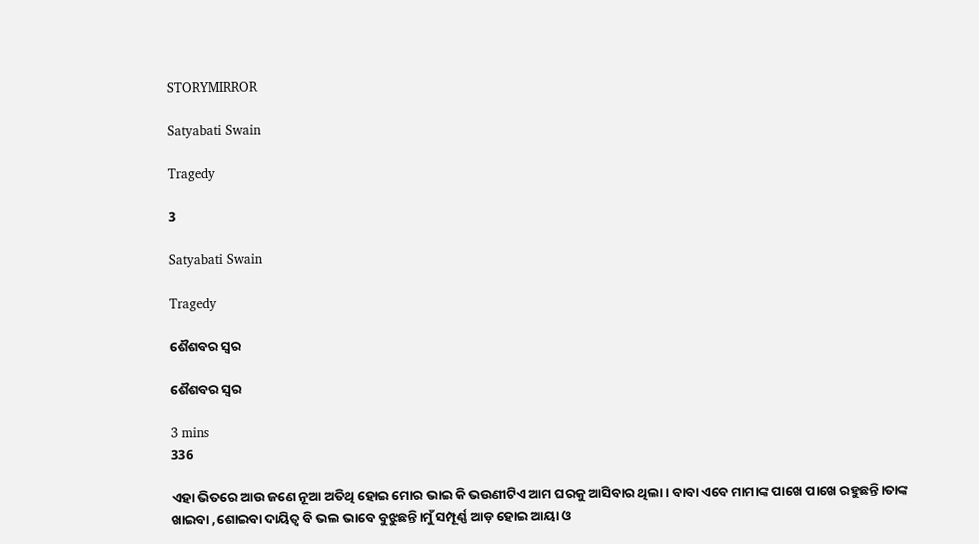STORYMIRROR

Satyabati Swain

Tragedy

3

Satyabati Swain

Tragedy

ଶୈଶବର ସ୍ୱର

ଶୈଶବର ସ୍ୱର

3 mins
336

ଏହା ଭିତରେ ଆଉ ଜଣେ ନୂଆ ଅତିଥି ହୋଇ ମୋର ଭାଇ କି ଭଉଣୀଟିଏ ଆମ ଘରକୁ ଆସିବାର ଥିଲା। ବାବା ଏବେ ମାମାଙ୍କ ପାଖେ ପାଖେ ରହୁଛନ୍ତି।ତାଙ୍କ ଖାଇବା ,ଶୋଇବା ଦାୟିତ୍ୱ ବି ଭଲ ଭାବେ ବୁଝୁଛନ୍ତି।ମୁଁ ସମ୍ପୂର୍ଣ୍ଣ ଆଡ଼ ହୋଇ ଆୟା ଓ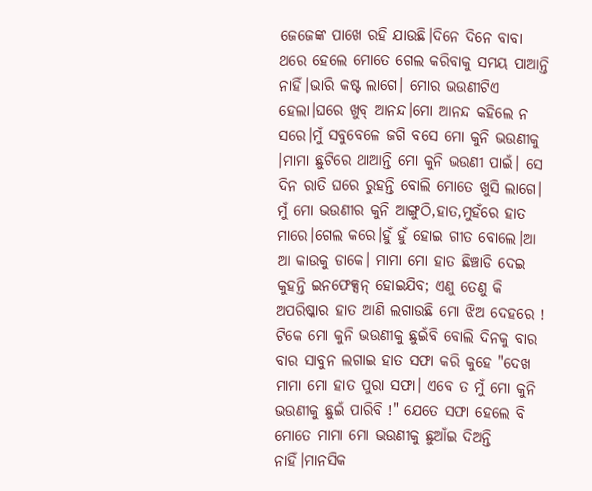ଜେଜେଙ୍କ ପାଖେ ରହି ଯାଉଛି।ଦିନେ ଦିନେ ବାବା ଥରେ ହେଲେ ମୋତେ ଗେଲ କରିବାକୁ ସମୟ ପାଆନ୍ତି ନାହିଁ।ଭାରି କଷ୍ଟ ଲାଗେ। ମୋର ଭଉଣୀଟିଏ ହେଲା।ଘରେ ଖୁବ୍ ଆନନ୍ଦ।ମୋ ଆନନ୍ଦ କହିଲେ ନ ସରେ।ମୁଁ ସବୁବେଳେ ଜଗି ବସେ ମୋ କୁନି ଭଉଣୀକୁ ।ମାମା ଛୁଟିରେ ଥାଆନ୍ତି ମୋ କୁନି ଭଉଣୀ ପାଇଁ। ସେ ଦିନ ରାତି ଘରେ ରୁହନ୍ତି ବୋଲି ମୋତେ ଖୁସି ଲାଗେ। ମୁଁ ମୋ ଭଉଣୀର କୁନି ଆଙ୍ଗୁଠି,ହାତ,ମୁହଁରେ ହାତ ମାରେ।ଗେଲ କରେ।ହୁଁ ହୁଁ ହୋଇ ଗୀତ ବୋଲେ।ଆ ଆ କାଉକୁ ଡାକେ। ମାମା ମୋ ହାତ ଛିଞ୍ଚାଡି ଦେଇ କୁହନ୍ତି ଇନଫେକ୍ସନ୍ ହୋଇଯିବ; ଏଣୁ ତେଣୁ କି ଅପରିଷ୍କାର ହାତ ଆଣି ଲଗାଉଛି ମୋ ଝିଅ ଦେହରେ ! ଟିକେ ମୋ କୁନି ଭଉଣୀକୁ ଛୁଇଁବି ବୋଲି ଦିନକୁ ବାର ବାର ସାବୁନ ଲଗାଇ ହାତ ସଫା କରି କୁହେ "ଦେଖ ମାମା ମୋ ହାତ ପୁରା ସଫା। ଏବେ ତ ମୁଁ ମୋ କୁନି ଭଉଣୀକୁ ଛୁଇଁ ପାରିବି !" ଯେତେ ସଫା ହେଲେ ବି ମୋତେ ମାମା ମୋ ଭଉଣୀକୁ ଛୁଆଁଇ ଦିଅନ୍ତି ନାହିଁ।ମାନସିକ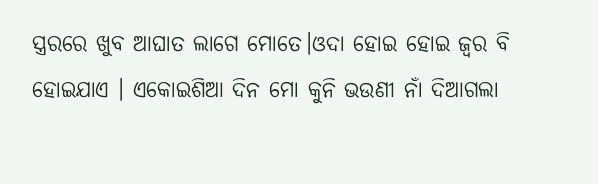ସ୍ତ୍ରରରେ ଖୁବ ଆଘାତ ଲାଗେ ମୋତେ।ଓଦା ହୋଇ ହୋଇ ଜ୍ବର ବି ହୋଇଯାଏ । ଏକୋଇଶିଆ ଦିନ ମୋ କୁନି ଭଉଣୀ ନାଁ ଦିଆଗଲା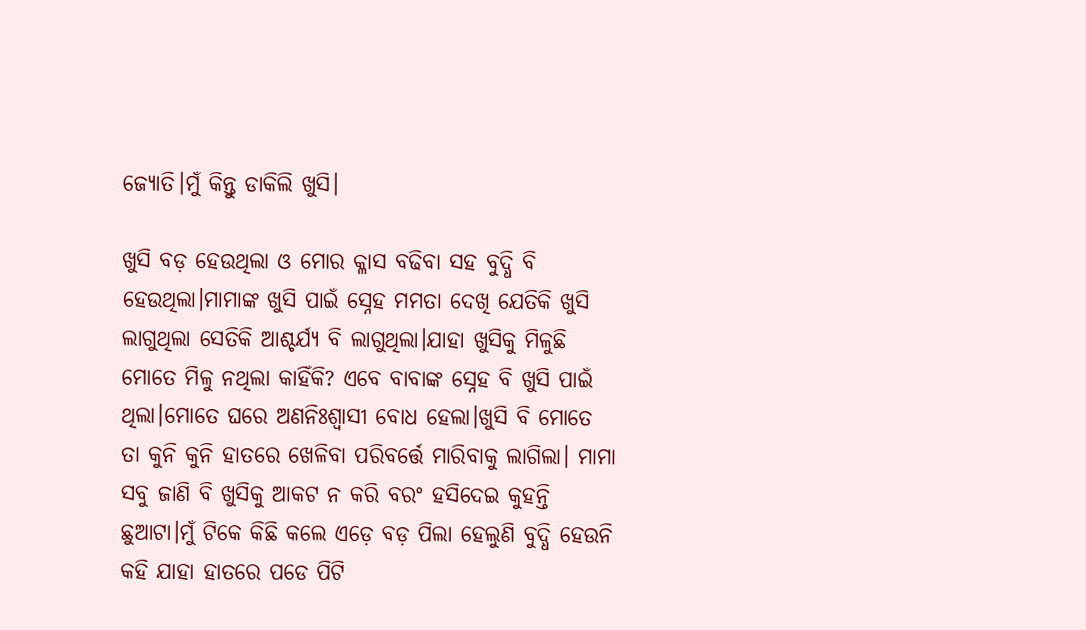ଜ୍ୟୋତି।ମୁଁ କିନ୍ତୁ ଡାକିଲି ଖୁସି।

ଖୁସି ବଡ଼ ହେଉଥିଲା ଓ ମୋର କ୍ଳାସ ବଢିବା ସହ ବୁଦ୍ଧି ବି ହେଉଥିଲା।ମାମାଙ୍କ ଖୁସି ପାଇଁ ସ୍ନେହ ମମତା ଦେଖି ଯେତିକି ଖୁସି ଲାଗୁଥିଲା ସେତିକି ଆଶ୍ଚର୍ଯ୍ୟ ବି ଲାଗୁଥିଲା।ଯାହା ଖୁସିକୁ ମିଳୁଛି ମୋତେ ମିଳୁ ନଥିଲା କାହିଁକି? ଏବେ ବାବାଙ୍କ ସ୍ନେହ ବି ଖୁସି ପାଇଁ ଥିଲା।ମୋତେ ଘରେ ଅଣନିଃଶ୍ଵାସୀ ବୋଧ ହେଲା।ଖୁସି ବି ମୋତେ ତା କୁନି କୁନି ହାତରେ ଖେଳିବା ପରିବର୍ତ୍ତେ ମାରିବାକୁ ଲାଗିଲା। ମାମା ସବୁ ଜାଣି ବି ଖୁସିକୁ ଆକଟ ନ କରି ବରଂ ହସିଦେଇ କୁହନ୍ତି ଛୁଆଟା।ମୁଁ ଟିକେ କିଛି କଲେ ଏଡ଼େ ବଡ଼ ପିଲା ହେଲୁଣି ବୁଦ୍ଧି ହେଉନି କହି ଯାହା ହାତରେ ପଡେ ପିଟି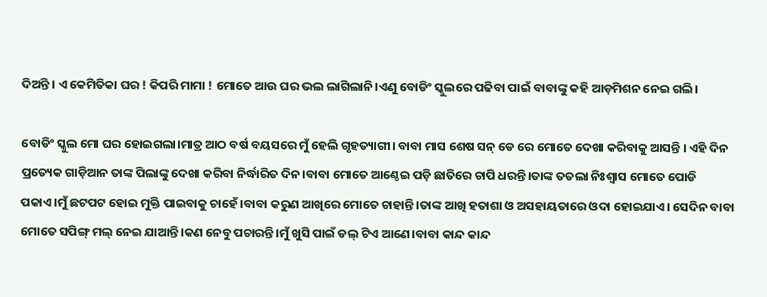ଦିଅନ୍ତି । ଏ କେମିତିକା ଘର ! କିପରି ମାମା ! ମୋତେ ଆଉ ଘର ଭଲ ଲାଗିଲାନି।ଏଣୁ ବୋଡିଂ ସ୍କୁଲରେ ପଢିବା ପାଇଁ ବାବାଙ୍କୁ କହି ଆଡ଼ମିଶନ ନେଇ ଗଲି।

ବୋଡିଂ ସ୍କୁଲ ମୋ ଘର ହୋଇଗଲା।ମାତ୍ର ଆଠ ବର୍ଷ ବୟସରେ ମୁଁ ହେଲି ଗୃହତ୍ୟାଗୀ। ବାବା ମାସ ଶେଷ ସନ୍ ଡେ ରେ ମୋତେ ଦେଖା କରିବାକୁ ଆସନ୍ତି । ଏହି ଦିନ ପ୍ରତ୍ୟେକ ଗାଡ଼ିଆନ ତାଙ୍କ ପିଲାଙ୍କୁ ଦେଖା କରିବା ନିର୍ଦ୍ଧାରିତ ଦିନ।ବାବା ମୋତେ ଆଣ୍ଠେଇ ପଡ଼ି ଛାତିରେ ଚାପି ଧରନ୍ତି।ତାଙ୍କ ତତଲା ନିଃଶ୍ବାସ ମୋତେ ପୋଡି ପକାଏ।ମୁଁ ଛଟପଟ ହୋଇ ମୁକ୍ତି ପାଇବାକୁ ଚାହେଁ।ବାବା କରୁଣ ଆଖିରେ ମୋତେ ଚାହାନ୍ତି।ତାଙ୍କ ଆଖି ହତାଶା ଓ ଅସହାୟତାରେ ଓଦା ହୋଇଯାଏ। ସେଦିନ ବାବା ମୋତେ ସପିଙ୍ଗ୍ ମଲ୍ ନେଇ ଯାଆନ୍ତି।କଣ ନେବୁ ପଚାରନ୍ତି।ମୁଁ ଖୁସି ପାଇଁ ଡଲ୍ ଟିଏ ଆଣେ।ବାବା କାନ୍ଦ କାନ୍ଦ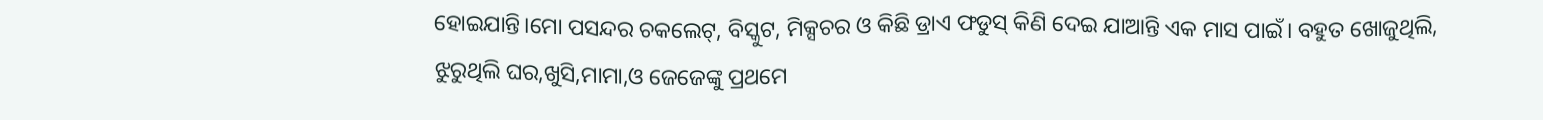ହୋଇଯାନ୍ତି।ମୋ ପସନ୍ଦର ଚକଲେଟ୍, ବିସ୍କୁଟ, ମିକ୍ସଚର ଓ କିଛି ଡ୍ରାଏ ଫଡୁସ୍ କିଣି ଦେଇ ଯାଆନ୍ତି ଏକ ମାସ ପାଇଁ। ବହୁତ ଖୋଜୁଥିଲି, ଝୁରୁଥିଲି ଘର,ଖୁସି,ମାମା,ଓ ଜେଜେଙ୍କୁ ପ୍ରଥମେ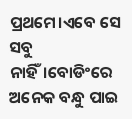ପ୍ରଥମେ।ଏବେ ସେ ସବୁ ନାହିଁ।ବୋଡିଂରେ ଅନେକ ବନ୍ଧୁ ପାଇ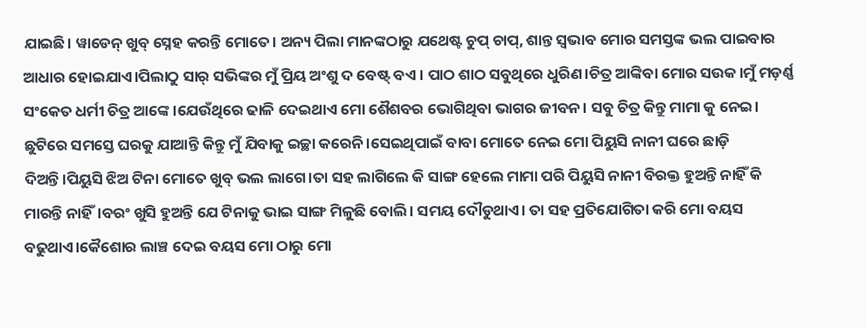ଯାଇଛି। ୱାଡେନ୍ ଖୁବ୍ ସ୍ନେହ କରନ୍ତି ମୋତେ। ଅନ୍ୟ ପିଲା ମାନଙ୍କଠାରୁ ଯଥେଷ୍ଟ ଚୁପ୍ ଚାପ୍, ଶାନ୍ତ ସ୍ଵଭାବ ମୋର ସମସ୍ତଙ୍କ ଭଲ ପାଇବାର ଆଧାର ହୋଇଯାଏ।ପିଲାଠୁ ସାର୍ ସଭିଙ୍କର ମୁଁ ପ୍ରିୟ ଅଂଶୁ ଦ ବେଷ୍ଟ୍ ବଏ । ପାଠ ଶାଠ ସବୁଥିରେ ଧୁରିଣ।ଚିତ୍ର ଆଙ୍କିବା ମୋର ସଉକ।ମୁଁ ମଡ଼ର୍ଣ୍ଣ ସଂକେତ ଧର୍ମୀ ଚିତ୍ର ଆଙ୍କେ।ଯେଉଁଥିରେ ଢାଳି ଦେଇଥାଏ ମୋ ଶୈଶବର ଭୋଗିଥିବା ଭାଗର ଜୀବନ। ସବୁ ଚିତ୍ର କିନ୍ତୁ ମାମା କୁ ନେଇ। ଛୁଟିରେ ସମସ୍ତେ ଘରକୁ ଯାଆନ୍ତି କିନ୍ତୁ ମୁଁ ଯିବାକୁ ଇଚ୍ଛା କରେନି।ସେଇଥିପାଇଁ ବାବା ମୋତେ ନେଇ ମୋ ପିୟୁସି ନାନୀ ଘରେ ଛାଡ଼ି ଦିଅନ୍ତି।ପିୟୁସି ଝିଅ ଟିନା ମୋତେ ଖୁବ୍ ଭଲ ଲାଗେ।ତା ସହ ଲାଗିଲେ କି ସାଙ୍ଗ ହେଲେ ମାମା ପରି ପିୟୁସି ନାନୀ ବିରକ୍ତ ହୁଅନ୍ତି ନାହିଁ କି ମାରନ୍ତି ନାହିଁ।ବରଂ ଖୁସି ହୁଅନ୍ତି ଯେ ଟିନାକୁ ଭାଇ ସାଙ୍ଗ ମିଳୁଛି ବୋଲି। ସମୟ ଦୌଡୁଥାଏ। ତା ସହ ପ୍ରତିଯୋଗିତା କରି ମୋ ବୟସ ବଢୁଥାଏ।କୈଶୋର ଲାଞ୍ଚ ଦେଇ ବୟସ ମୋ ଠାରୁ ମୋ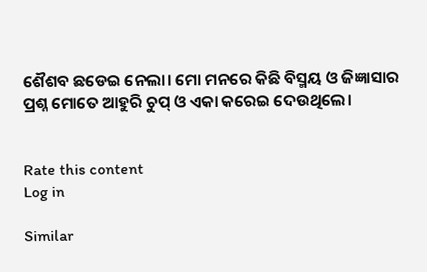ଶୈଶବ ଛଡେଇ ନେଲା। ମୋ ମନରେ କିଛି ବିସ୍ମୟ ଓ ଜିଜ୍ଞାସାର ପ୍ରଶ୍ନ ମୋତେ ଆହୁରି ଚୁପ୍ ଓ ଏକା କରେଇ ଦେଉଥିଲେ।


Rate this content
Log in

Similar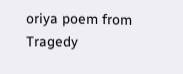oriya poem from Tragedy